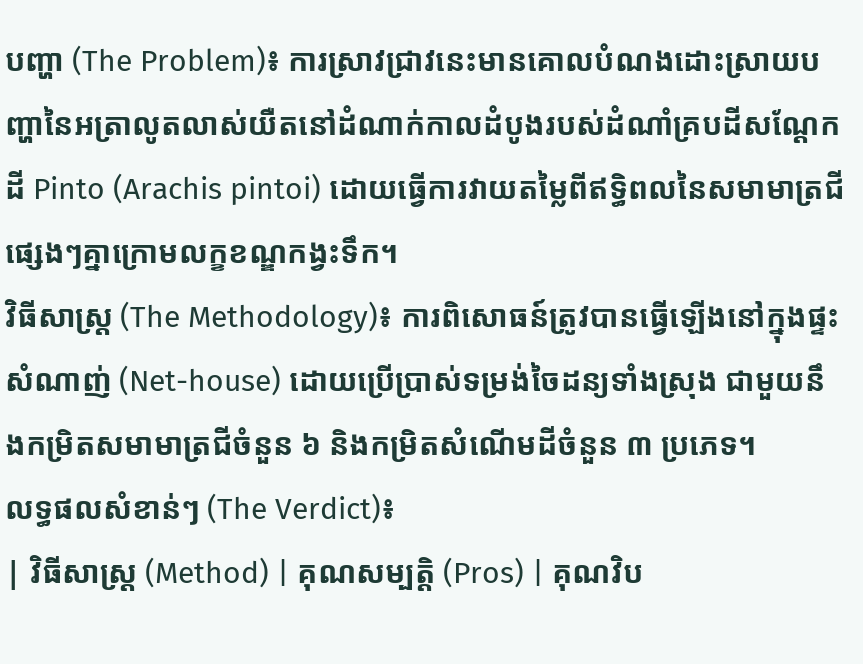បញ្ហា (The Problem)៖ ការស្រាវជ្រាវនេះមានគោលបំណងដោះស្រាយបញ្ហានៃអត្រាលូតលាស់យឺតនៅដំណាក់កាលដំបូងរបស់ដំណាំគ្របដីសណ្តែកដី Pinto (Arachis pintoi) ដោយធ្វើការវាយតម្លៃពីឥទ្ធិពលនៃសមាមាត្រជីផ្សេងៗគ្នាក្រោមលក្ខខណ្ឌកង្វះទឹក។
វិធីសាស្ត្រ (The Methodology)៖ ការពិសោធន៍ត្រូវបានធ្វើឡើងនៅក្នុងផ្ទះសំណាញ់ (Net-house) ដោយប្រើប្រាស់ទម្រង់ចៃដន្យទាំងស្រុង ជាមួយនឹងកម្រិតសមាមាត្រជីចំនួន ៦ និងកម្រិតសំណើមដីចំនួន ៣ ប្រភេទ។
លទ្ធផលសំខាន់ៗ (The Verdict)៖
| វិធីសាស្ត្រ (Method) | គុណសម្បត្តិ (Pros) | គុណវិប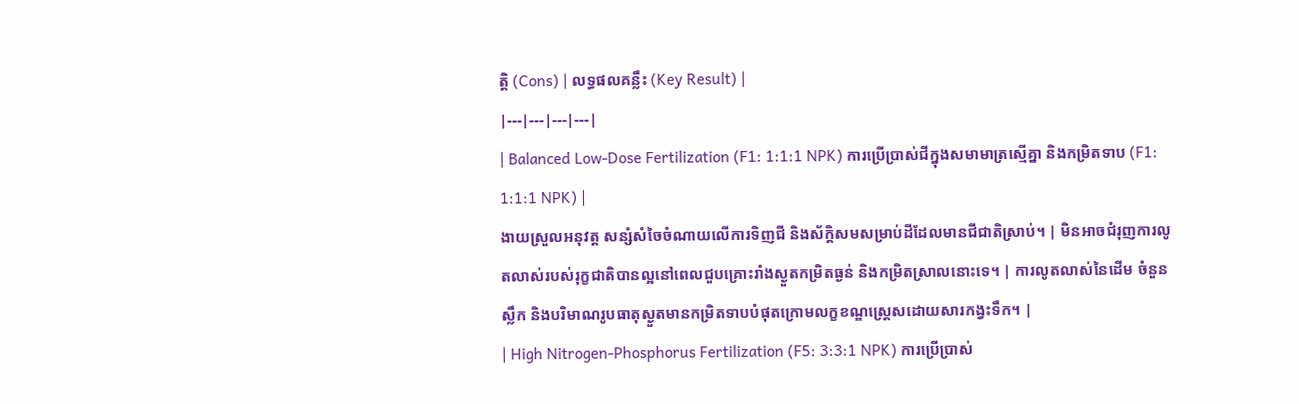ត្តិ (Cons) | លទ្ធផលគន្លឹះ (Key Result) |
|---|---|---|---|
| Balanced Low-Dose Fertilization (F1: 1:1:1 NPK) ការប្រើប្រាស់ជីក្នុងសមាមាត្រស្មើគ្នា និងកម្រិតទាប (F1: 1:1:1 NPK) |
ងាយស្រួលអនុវត្ត សន្សំសំចៃចំណាយលើការទិញជី និងស័ក្តិសមសម្រាប់ដីដែលមានជីជាតិស្រាប់។ | មិនអាចជំរុញការលូតលាស់របស់រុក្ខជាតិបានល្អនៅពេលជួបគ្រោះរាំងស្ងួតកម្រិតធ្ងន់ និងកម្រិតស្រាលនោះទេ។ | ការលូតលាស់នៃដើម ចំនួនស្លឹក និងបរិមាណរូបធាតុស្ងួតមានកម្រិតទាបបំផុតក្រោមលក្ខខណ្ឌស្ត្រេសដោយសារកង្វះទឹក។ |
| High Nitrogen-Phosphorus Fertilization (F5: 3:3:1 NPK) ការប្រើប្រាស់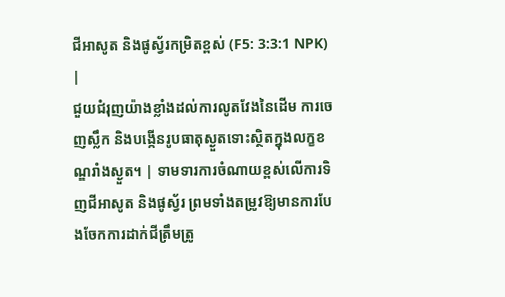ជីអាសូត និងផូស្វ័រកម្រិតខ្ពស់ (F5: 3:3:1 NPK) |
ជួយជំរុញយ៉ាងខ្លាំងដល់ការលូតវែងនៃដើម ការចេញស្លឹក និងបង្កើនរូបធាតុស្ងួតទោះស្ថិតក្នុងលក្ខខណ្ឌរាំងស្ងួត។ | ទាមទារការចំណាយខ្ពស់លើការទិញជីអាសូត និងផូស្វ័រ ព្រមទាំងតម្រូវឱ្យមានការបែងចែកការដាក់ជីត្រឹមត្រូ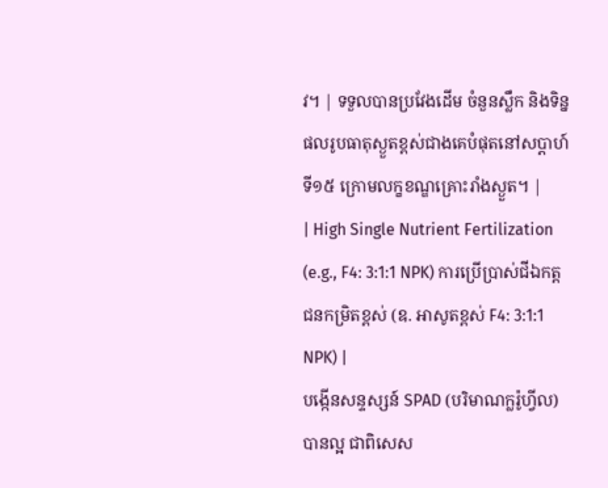វ។ | ទទួលបានប្រវែងដើម ចំនួនស្លឹក និងទិន្នផលរូបធាតុស្ងួតខ្ពស់ជាងគេបំផុតនៅសប្តាហ៍ទី១៥ ក្រោមលក្ខខណ្ឌគ្រោះរាំងស្ងួត។ |
| High Single Nutrient Fertilization (e.g., F4: 3:1:1 NPK) ការប្រើប្រាស់ជីឯកត្តជនកម្រិតខ្ពស់ (ឧ. អាសូតខ្ពស់ F4: 3:1:1 NPK) |
បង្កើនសន្ទស្សន៍ SPAD (បរិមាណក្លរ៉ូហ្វីល) បានល្អ ជាពិសេស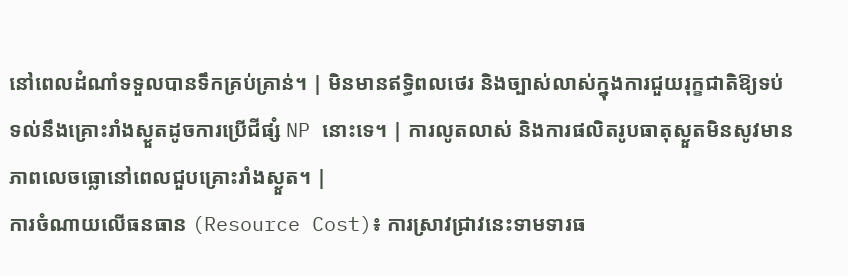នៅពេលដំណាំទទួលបានទឹកគ្រប់គ្រាន់។ | មិនមានឥទ្ធិពលថេរ និងច្បាស់លាស់ក្នុងការជួយរុក្ខជាតិឱ្យទប់ទល់នឹងគ្រោះរាំងស្ងួតដូចការប្រើជីផ្សំ NP នោះទេ។ | ការលូតលាស់ និងការផលិតរូបធាតុស្ងួតមិនសូវមានភាពលេចធ្លោនៅពេលជួបគ្រោះរាំងស្ងួត។ |
ការចំណាយលើធនធាន (Resource Cost)៖ ការស្រាវជ្រាវនេះទាមទារធ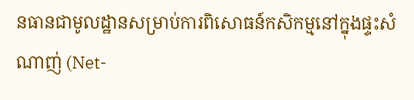នធានជាមូលដ្ឋានសម្រាប់ការពិសោធន៍កសិកម្មនៅក្នុងផ្ទះសំណាញ់ (Net-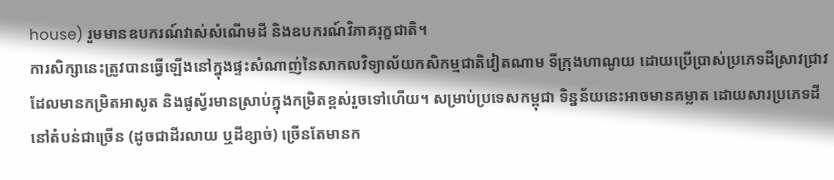house) រួមមានឧបករណ៍វាស់សំណើមដី និងឧបករណ៍វិភាគរុក្ខជាតិ។
ការសិក្សានេះត្រូវបានធ្វើឡើងនៅក្នុងផ្ទះសំណាញ់នៃសាកលវិទ្យាល័យកសិកម្មជាតិវៀតណាម ទីក្រុងហាណូយ ដោយប្រើប្រាស់ប្រភេទដីស្រាវជ្រាវដែលមានកម្រិតអាសូត និងផូស្វ័រមានស្រាប់ក្នុងកម្រិតខ្ពស់រួចទៅហើយ។ សម្រាប់ប្រទេសកម្ពុជា ទិន្នន័យនេះអាចមានគម្លាត ដោយសារប្រភេទដីនៅតំបន់ជាច្រើន (ដូចជាដីរលាយ ឬដីខ្សាច់) ច្រើនតែមានក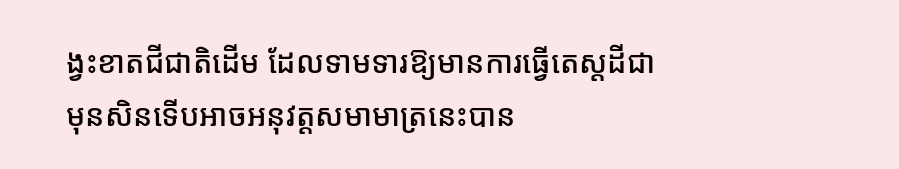ង្វះខាតជីជាតិដើម ដែលទាមទារឱ្យមានការធ្វើតេស្តដីជាមុនសិនទើបអាចអនុវត្តសមាមាត្រនេះបាន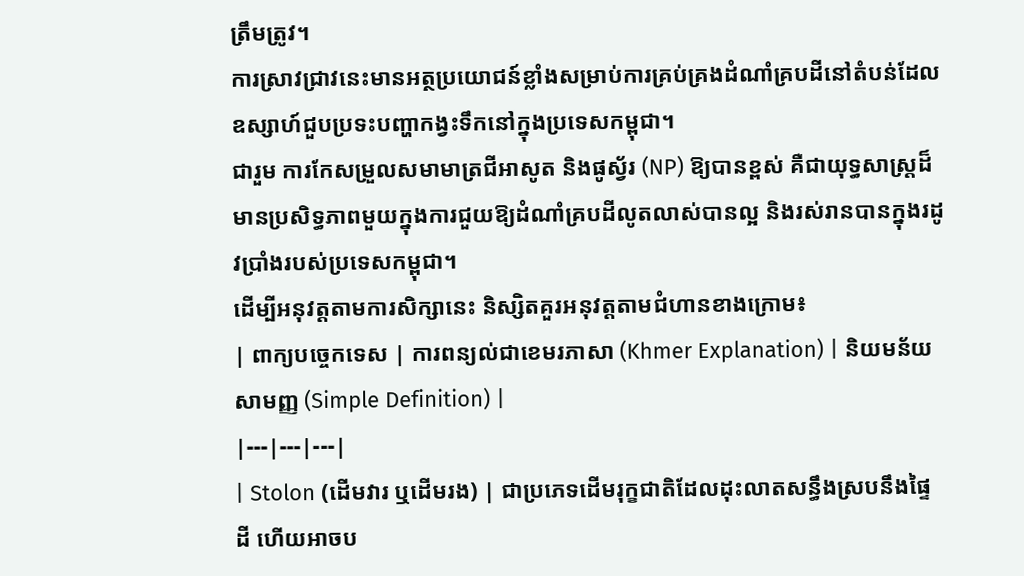ត្រឹមត្រូវ។
ការស្រាវជ្រាវនេះមានអត្ថប្រយោជន៍ខ្លាំងសម្រាប់ការគ្រប់គ្រងដំណាំគ្របដីនៅតំបន់ដែលឧស្សាហ៍ជួបប្រទះបញ្ហាកង្វះទឹកនៅក្នុងប្រទេសកម្ពុជា។
ជារួម ការកែសម្រួលសមាមាត្រជីអាសូត និងផូស្វ័រ (NP) ឱ្យបានខ្ពស់ គឺជាយុទ្ធសាស្ត្រដ៏មានប្រសិទ្ធភាពមួយក្នុងការជួយឱ្យដំណាំគ្របដីលូតលាស់បានល្អ និងរស់រានបានក្នុងរដូវប្រាំងរបស់ប្រទេសកម្ពុជា។
ដើម្បីអនុវត្តតាមការសិក្សានេះ និស្សិតគួរអនុវត្តតាមជំហានខាងក្រោម៖
| ពាក្យបច្ចេកទេស | ការពន្យល់ជាខេមរភាសា (Khmer Explanation) | និយមន័យសាមញ្ញ (Simple Definition) |
|---|---|---|
| Stolon (ដើមវារ ឬដើមរង) | ជាប្រភេទដើមរុក្ខជាតិដែលដុះលាតសន្ធឹងស្របនឹងផ្ទៃដី ហើយអាចប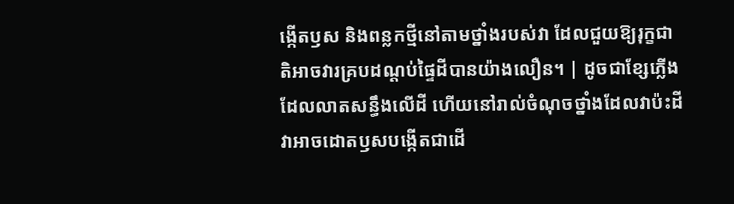ង្កើតឫស និងពន្លកថ្មីនៅតាមថ្នាំងរបស់វា ដែលជួយឱ្យរុក្ខជាតិអាចវារគ្របដណ្តប់ផ្ទៃដីបានយ៉ាងលឿន។ | ដូចជាខ្សែភ្លើងដែលលាតសន្ធឹងលើដី ហើយនៅរាល់ចំណុចថ្នាំងដែលវាប៉ះដី វាអាចដោតឫសបង្កើតជាដើ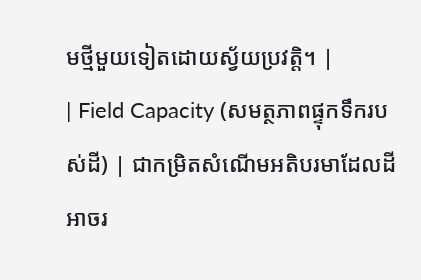មថ្មីមួយទៀតដោយស្វ័យប្រវត្តិ។ |
| Field Capacity (សមត្ថភាពផ្ទុកទឹករបស់ដី) | ជាកម្រិតសំណើមអតិបរមាដែលដីអាចរ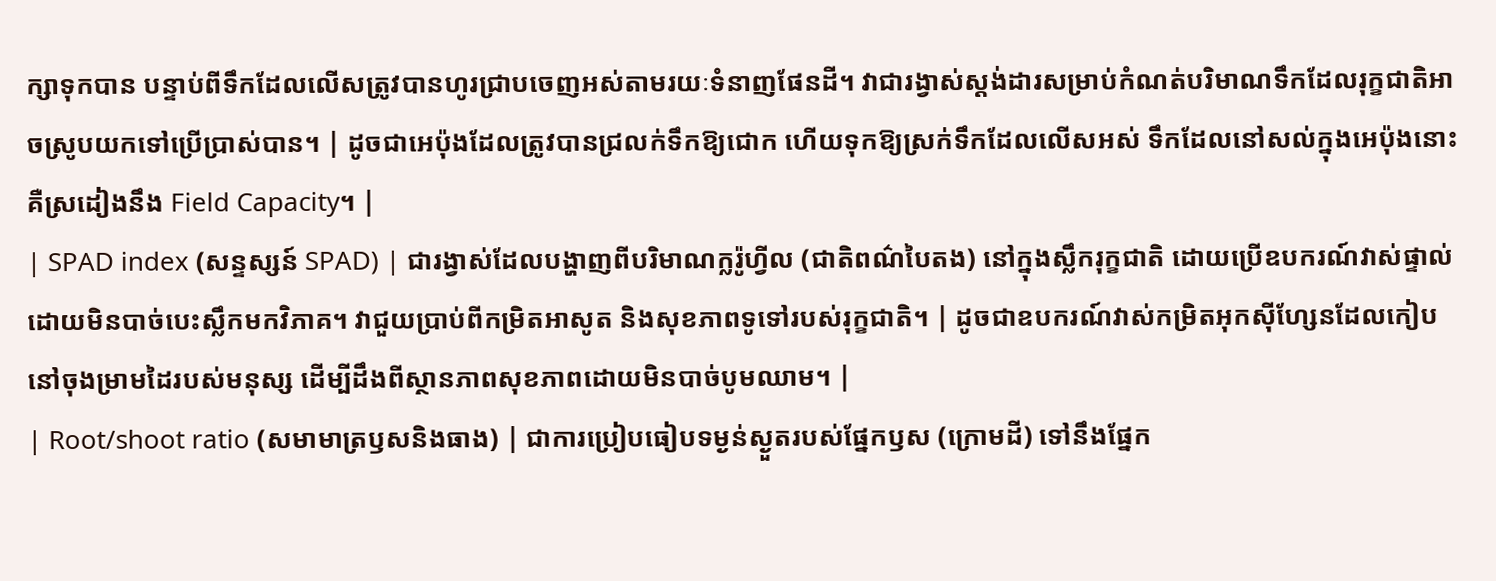ក្សាទុកបាន បន្ទាប់ពីទឹកដែលលើសត្រូវបានហូរជ្រាបចេញអស់តាមរយៈទំនាញផែនដី។ វាជារង្វាស់ស្តង់ដារសម្រាប់កំណត់បរិមាណទឹកដែលរុក្ខជាតិអាចស្រូបយកទៅប្រើប្រាស់បាន។ | ដូចជាអេប៉ុងដែលត្រូវបានជ្រលក់ទឹកឱ្យជោក ហើយទុកឱ្យស្រក់ទឹកដែលលើសអស់ ទឹកដែលនៅសល់ក្នុងអេប៉ុងនោះគឺស្រដៀងនឹង Field Capacity។ |
| SPAD index (សន្ទស្សន៍ SPAD) | ជារង្វាស់ដែលបង្ហាញពីបរិមាណក្លរ៉ូហ្វីល (ជាតិពណ៌បៃតង) នៅក្នុងស្លឹករុក្ខជាតិ ដោយប្រើឧបករណ៍វាស់ផ្ទាល់ដោយមិនបាច់បេះស្លឹកមកវិភាគ។ វាជួយប្រាប់ពីកម្រិតអាសូត និងសុខភាពទូទៅរបស់រុក្ខជាតិ។ | ដូចជាឧបករណ៍វាស់កម្រិតអុកស៊ីហ្សែនដែលកៀបនៅចុងម្រាមដៃរបស់មនុស្ស ដើម្បីដឹងពីស្ថានភាពសុខភាពដោយមិនបាច់បូមឈាម។ |
| Root/shoot ratio (សមាមាត្រឫសនិងធាង) | ជាការប្រៀបធៀបទម្ងន់ស្ងួតរបស់ផ្នែកឫស (ក្រោមដី) ទៅនឹងផ្នែក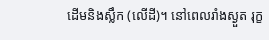ដើមនិងស្លឹក (លើដី)។ នៅពេលរាំងស្ងួត រុក្ខ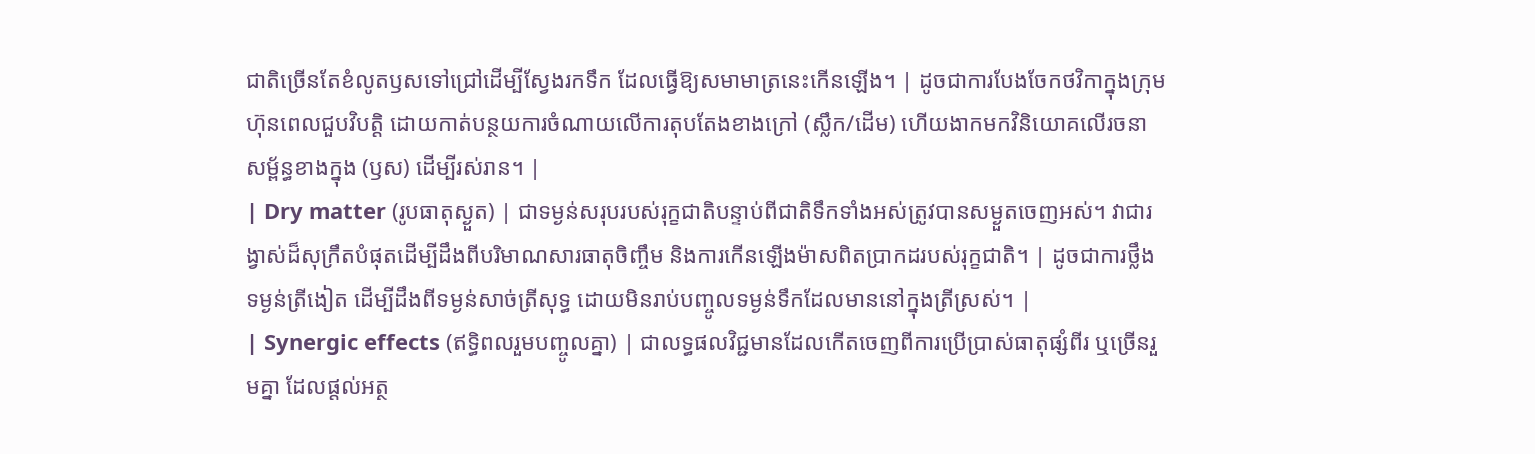ជាតិច្រើនតែខំលូតឫសទៅជ្រៅដើម្បីស្វែងរកទឹក ដែលធ្វើឱ្យសមាមាត្រនេះកើនឡើង។ | ដូចជាការបែងចែកថវិកាក្នុងក្រុមហ៊ុនពេលជួបវិបត្តិ ដោយកាត់បន្ថយការចំណាយលើការតុបតែងខាងក្រៅ (ស្លឹក/ដើម) ហើយងាកមកវិនិយោគលើរចនាសម្ព័ន្ធខាងក្នុង (ឫស) ដើម្បីរស់រាន។ |
| Dry matter (រូបធាតុស្ងួត) | ជាទម្ងន់សរុបរបស់រុក្ខជាតិបន្ទាប់ពីជាតិទឹកទាំងអស់ត្រូវបានសម្ងួតចេញអស់។ វាជារង្វាស់ដ៏សុក្រឹតបំផុតដើម្បីដឹងពីបរិមាណសារធាតុចិញ្ចឹម និងការកើនឡើងម៉ាសពិតប្រាកដរបស់រុក្ខជាតិ។ | ដូចជាការថ្លឹងទម្ងន់ត្រីងៀត ដើម្បីដឹងពីទម្ងន់សាច់ត្រីសុទ្ធ ដោយមិនរាប់បញ្ចូលទម្ងន់ទឹកដែលមាននៅក្នុងត្រីស្រស់។ |
| Synergic effects (ឥទ្ធិពលរួមបញ្ចូលគ្នា) | ជាលទ្ធផលវិជ្ជមានដែលកើតចេញពីការប្រើប្រាស់ធាតុផ្សំពីរ ឬច្រើនរួមគ្នា ដែលផ្តល់អត្ថ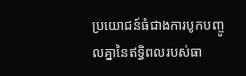ប្រយោជន៍ធំជាងការបូកបញ្ចូលគ្នានៃឥទ្ធិពលរបស់ធា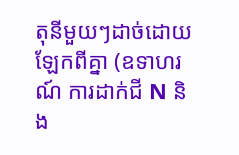តុនីមួយៗដាច់ដោយឡែកពីគ្នា (ឧទាហរណ៍ ការដាក់ជី N និង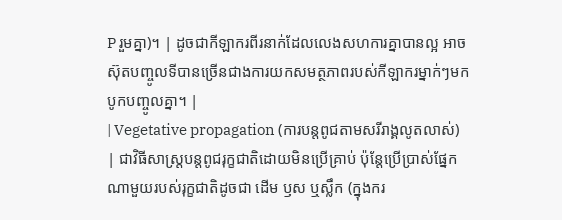P រួមគ្នា)។ | ដូចជាកីឡាករពីរនាក់ដែលលេងសហការគ្នាបានល្អ អាចស៊ុតបញ្ចូលទីបានច្រើនជាងការយកសមត្ថភាពរបស់កីឡាករម្នាក់ៗមកបូកបញ្ចូលគ្នា។ |
| Vegetative propagation (ការបន្តពូជតាមសរីរាង្គលូតលាស់) | ជាវិធីសាស្ត្របន្តពូជរុក្ខជាតិដោយមិនប្រើគ្រាប់ ប៉ុន្តែប្រើប្រាស់ផ្នែកណាមួយរបស់រុក្ខជាតិដូចជា ដើម ឫស ឬស្លឹក (ក្នុងករ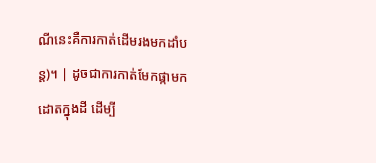ណីនេះគឺការកាត់ដើមរងមកដាំបន្ត)។ | ដូចជាការកាត់មែកផ្កាមកដោតក្នុងដី ដើម្បី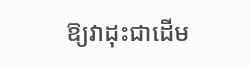ឱ្យវាដុះជាដើម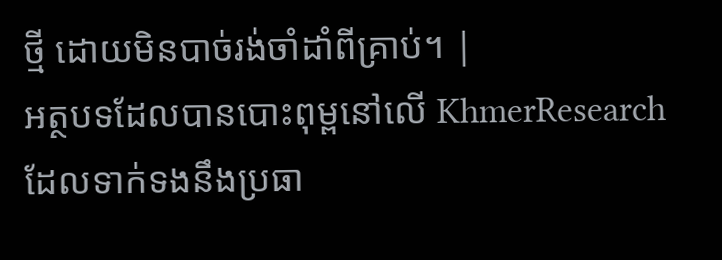ថ្មី ដោយមិនបាច់រង់ចាំដាំពីគ្រាប់។ |
អត្ថបទដែលបានបោះពុម្ពនៅលើ KhmerResearch ដែលទាក់ទងនឹងប្រធា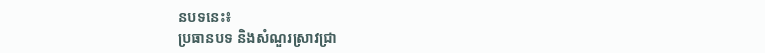នបទនេះ៖
ប្រធានបទ និងសំណួរស្រាវជ្រា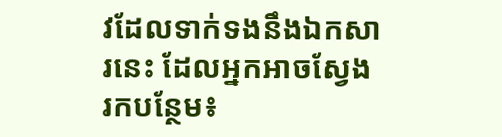វដែលទាក់ទងនឹងឯកសារនេះ ដែលអ្នកអាចស្វែងរកបន្ថែម៖